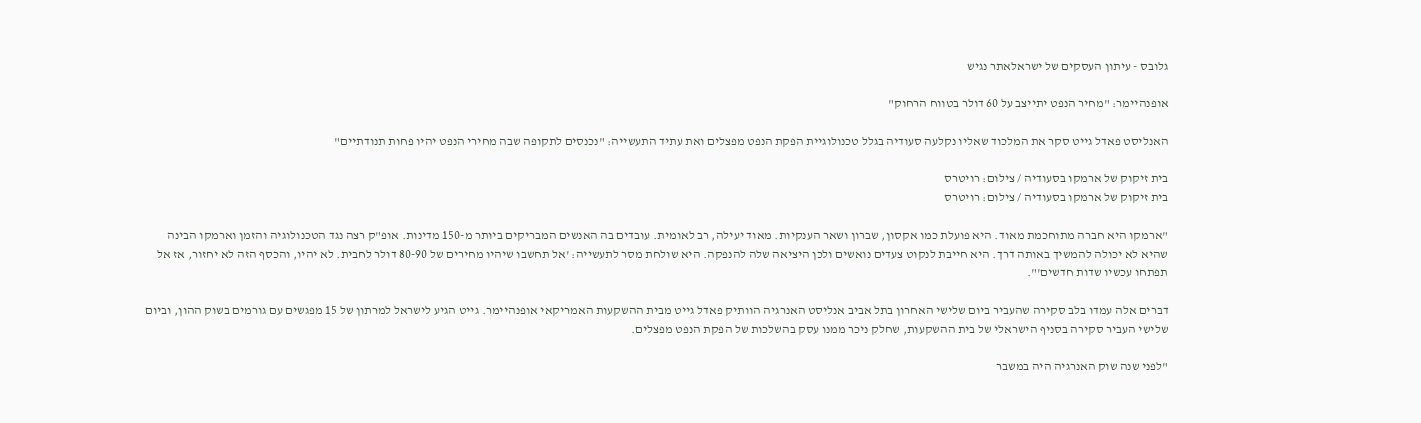גלובס - עיתון העסקים של ישראלאתר נגיש

אופנהיימר: "מחיר הנפט יתייצב על 60 דולר בטווח הרחוק"

האנליסט פאדל גייט סקר את המלכוד שאליו נקלעה סעודיה בגלל טכנולוגיית הפקת הנפט מפצלים ואת עתיד התעשייה: "נכנסים לתקופה שבה מחירי הנפט יהיו פחות תנודתיים"

בית זיקוק של ארמקו בסעודיה / צילום: רויטרס
בית זיקוק של ארמקו בסעודיה / צילום: רויטרס

"ארמקו היא חברה מתוחכמת מאוד. היא פועלת כמו אקסון, שברון ושאר הענקיות. מאוד יעילה, רב לאומית. עובדים בה האנשים המבריקים ביותר מ-150 מדינות. אופ"ק רצה נגד הטכנולוגיה והזמן וארמקו הבינה שהיא לא יכולה להמשיך באותה דרך. היא חייבת לנקוט צעדים נואשים ולכן היציאה שלה להנפקה. היא שולחת מסר לתעשייה: 'אל תחשבו שיהיו מחירים של 80-90 דולר לחבית. לא יהיו, והכסף הזה לא יחזור, אז אל תפתחו עכשיו שדות חדשים'".

דברים אלה עמדו בלב סקירה שהעביר ביום שלישי האחרון בתל אביב אנליסט האנרגיה הוותיק פאדל גייט מבית ההשקעות האמריקאי אופנהיימר. גייט הגיע לישראל למרתון של 15 מפגשים עם גורמים בשוק ההון, וביום שלישי העביר סקירה בסניף הישראלי של בית ההשקעות, שחלק ניכר ממנו עסק בהשלכות של הפקת הנפט מפצלים.

"לפני שנה שוק האנרגיה היה במשבר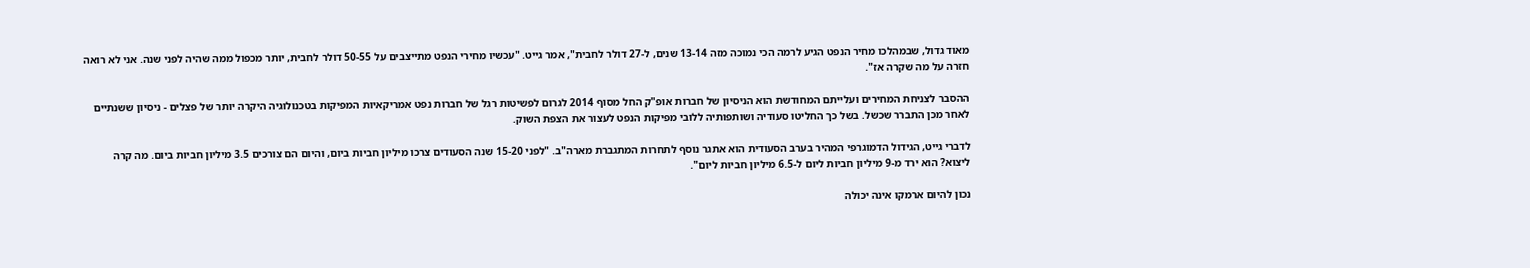מאוד גדול, שבמהלכו מחיר הנפט הגיע לרמה הכי נמוכה מזה 13-14 שנים, ל-27 דולר לחבית", אמר גייט. "עכשיו מחירי הנפט מתייצבים על 50-55 דולר לחבית, יותר מכפול ממה שהיה לפני שנה. אני לא רואה חזרה על מה שקרה אז".

ההסבר לצניחת המחירים ועלייתם המחודשת הוא הניסיון של חברות אופ"ק החל מסוף 2014 לגרום לפשיטות רגל של חברות נפט אמריקאיות המפיקות בטכנולוגיה היקרה יותר של פצלים - ניסיון ששנתיים לאחר מכן התברר שכשל. בשל כך החליטו סעודיה ושותפותיה ללובי מפיקות הנפט לעצור את הצפת השוק.

לדברי גייט, הגידול הדמוגרפי המהיר בערב הסעודית הוא אתגר נוסף לתחרות המתגברת מארה"ב. "לפני 15-20 שנה הסעודים צרכו מיליון חביות ביום, והיום הם צורכים 3.5 מיליון חביות ביום. מה קרה ליצוא? הוא ירד מ-9 מיליון חביות ליום ל-6.5 מיליון חביות ליום".

נכון להיום ארמקו אינה יכולה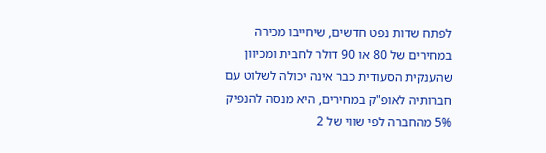לפתח שדות נפט חדשים, שיחייבו מכירה במחירים של 80 או 90 דולר לחבית ומכיוון שהענקית הסעודית כבר אינה יכולה לשלוט עם חברותיה לאופ"ק במחירים, היא מנסה להנפיק 5% מהחברה לפי שווי של 2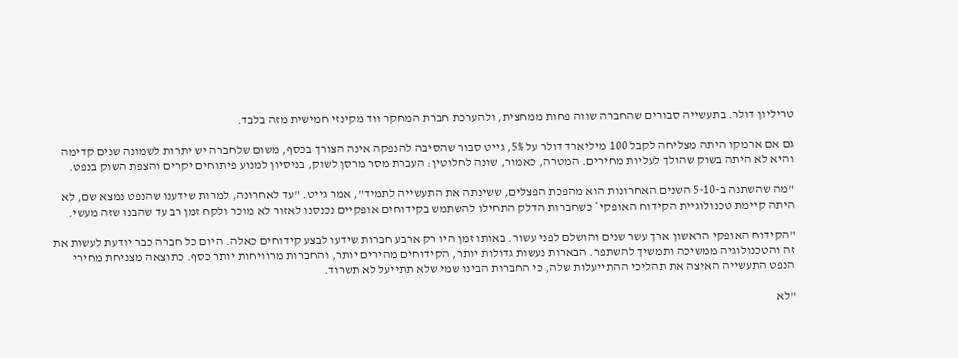טריליון דולר. בתעשייה סבורים שהחברה שווה פחות ממחצית, ולהערכת חברת המחקר ווד מקינזי חמישית מזה בלבד.

גם אם ארמקו היתה מצליחה לקבל 100 מיליארד דולר על 5%, גייט סבור שהסיבה להנפקה אינה הצורך בכסף, משום שלחברה יש יתרות לשמונה שנים קדימה והיא לא היתה בשוק שהולך לעליות מחירים. המטרה, כאמור, שונה לחלוטין: העברת מסר מרסן לשוק, בניסיון למנוע פיתוחים יקרים והצפת השוק בנפט.

"מה שהשתנה ב-5-10 השנים האחרונות הוא מהפכת הפצלים, ששינתה את התעשייה לתמיד", אמר גייט. "עד לאחרונה, למרות שידענו שהנפט נמצא שם, לא היתה קיימת טכנולוגיית הקידוח האופקי* כשחברות הדלק התחילו להשתמש בקידוחים אופקיים נכנסנו לאזור לא מוכר ולקח זמן רב עד שהבנו שזה מעשי.

"הקידוח האופקי הראשון ארך עשר שנים והושלם לפני עשור. באותו זמן היו רק ארבע חברות שידעו לבצע קידוחים כאלה. היום כל חברה כבר יודעת לעשות את זה והטכנולוגיה ממשיכה ותמשיך להשתפר. הבארות נעשות גדולות יותר, הקידוחים מהירים יותר, והחברות מרוויחות יותר כסף. כתוצאה מצניחת מחירי הנפט התעשייה האיצה את תהליכי ההתייעלות שלה, כי החברות הבינו שמי שלא תתייעל לא תשרוד.

"לא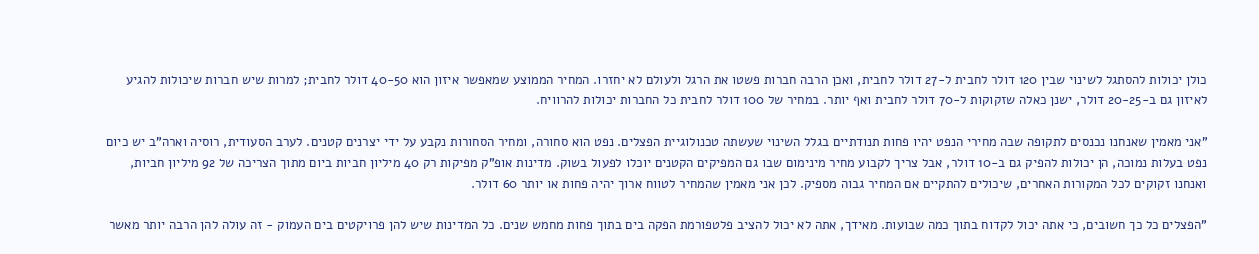כולן יכולות להסתגל לשינוי שבין 120 דולר לחבית ל-27 דולר לחבית, ואכן הרבה חברות פשטו את הרגל ולעולם לא יחזרו. המחיר הממוצע שמאפשר איזון הוא 40-50 דולר לחבית; למרות שיש חברות שיכולות להגיע לאיזון גם ב-20-25 דולר, ישנן כאלה שזקוקות ל-70 דולר לחבית ואף יותר. במחיר של 100 דולר לחבית כל החברות יכולות להרוויח.

"אני מאמין שאנחנו נכנסים לתקופה שבה מחירי הנפט יהיו פחות תנודתיים בגלל השינוי שעשתה טכנולוגיית הפצלים. נפט הוא סחורה, ומחיר הסחורות נקבע על ידי יצרנים קטנים. לערב הסעודית, רוסיה וארה"ב יש כיום נפט בעלות נמוכה, הן יכולות להפיק גם ב-10 דולר, אבל צריך לקבוע מחיר מינימום שבו גם המפיקים הקטנים יוכלו לפעול בשוק. מדינות אופ"ק מפיקות רק 40 מיליון חביות ביום מתוך הצריכה של 92 מיליון חביות, ואנחנו זקוקים לכל המקורות האחרים, שיכולים להתקיים אם המחיר גבוה מספיק. לכן אני מאמין שהמחיר לטווח ארוך יהיה פחות או יותר 60 דולר.

"הפצלים כל כך חשובים, כי אתה יכול לקדוח בתוך כמה שבועות. מאידך, אתה לא יכול להציב פלטפורמת הפקה בים בתוך פחות מחמש שנים. כל המדינות שיש להן פרויקטים בים העמוק - זה עולה להן הרבה יותר מאשר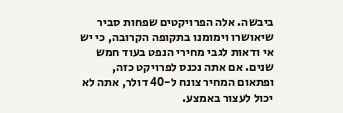ביבשה. אלה הפרויקטים שפחות סביר שיאושרו וימומנו בתקופה הקרובה, כי יש אי ודאות לגבי מחירי הנפט בעוד חמש שנים. אם אתה נכנס לפרויקט כזה, ופתאום המחיר צונח ל-40 דולר, אתה לא יכול לעצור באמצע.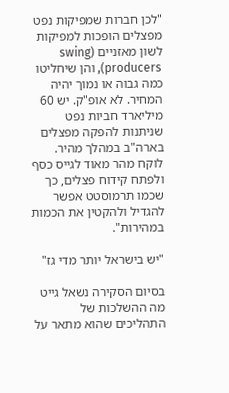"לכן חברות שמפיקות נפט מפצלים הופכות למפיקות לשון מאזניים (swing producers), והן שיחליטו כמה גבוה או נמוך יהיה המחיר. לא אופ"ק. יש 60 מיליארד חביות נפט שניתנות להפקה מפצלים בארה"ב במהלך מהיר. לוקח מהר מאוד לגייס כסף ולפתח קידוח פצלים, כך שכמו תרמוסטט אפשר להגדיל ולהקטין את הכמות במהירות".

"יש בישראל יותר מדי גז"

בסיום הסקירה נשאל גייט מה ההשלכות של התהליכים שהוא מתאר על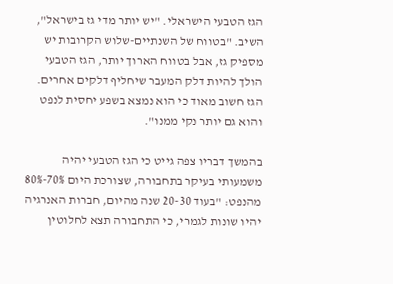הגז הטבעי הישראלי. "יש יותר מדי גז בישראל", השיב. "בטווח של השנתיים-שלוש הקרובות יש מספיק גז, אבל בטווח הארוך יותר, הגז הטבעי הולך להיות דלק המעבר שיחליף דלקים אחרים. הגז חשוב מאוד כי הוא נמצא בשפע יחסית לנפט והוא גם יותר נקי ממנו".

בהמשך דבריו צפה גייט כי הגז הטבעי יהיה משמעותי בעיקר בתחבורה, שצורכת היום 70%-80% מהנפט: "בעוד 20-30 שנה מהיום, חברות האנרגיה יהיו שונות לגמרי, כי התחבורה תצא לחלוטין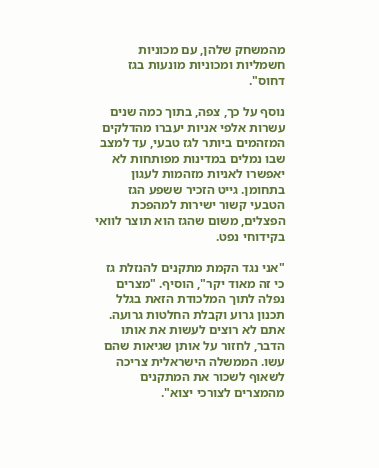מהמשחק שלהן, עם מכוניות חשמליות ומכוניות מונעות בגז דחוס".

נוסף על כך, צפה, בתוך כמה שנים עשרות אלפי אניות יעברו מהדלקים המזהמים ביותר לגז טבעי, עד למצב שבו נמלים במדינות מפותחות לא יאפשרו לאניות מזהמות לעגון בתחומן. גייט הזכיר ששפע הגז הטבעי קשור ישירות למהפכת הפצלים, משום שהגז הוא תוצר לוואי בקידוחי נפט.

"אני נגד הקמת מתקנים להנזלת גז כי זה מאוד יקר", הוסיף. "מצרים נפלה לתוך המלכודת הזאת בגלל תכנון גרוע וקבלת החלטות גרועה. אתם לא רוצים לעשות את אותו הדבר, לחזור על אותן שגיאות שהם עשו. הממשלה הישראלית צריכה לשאוף לשכור את המתקנים מהמצרים לצורכי יצוא".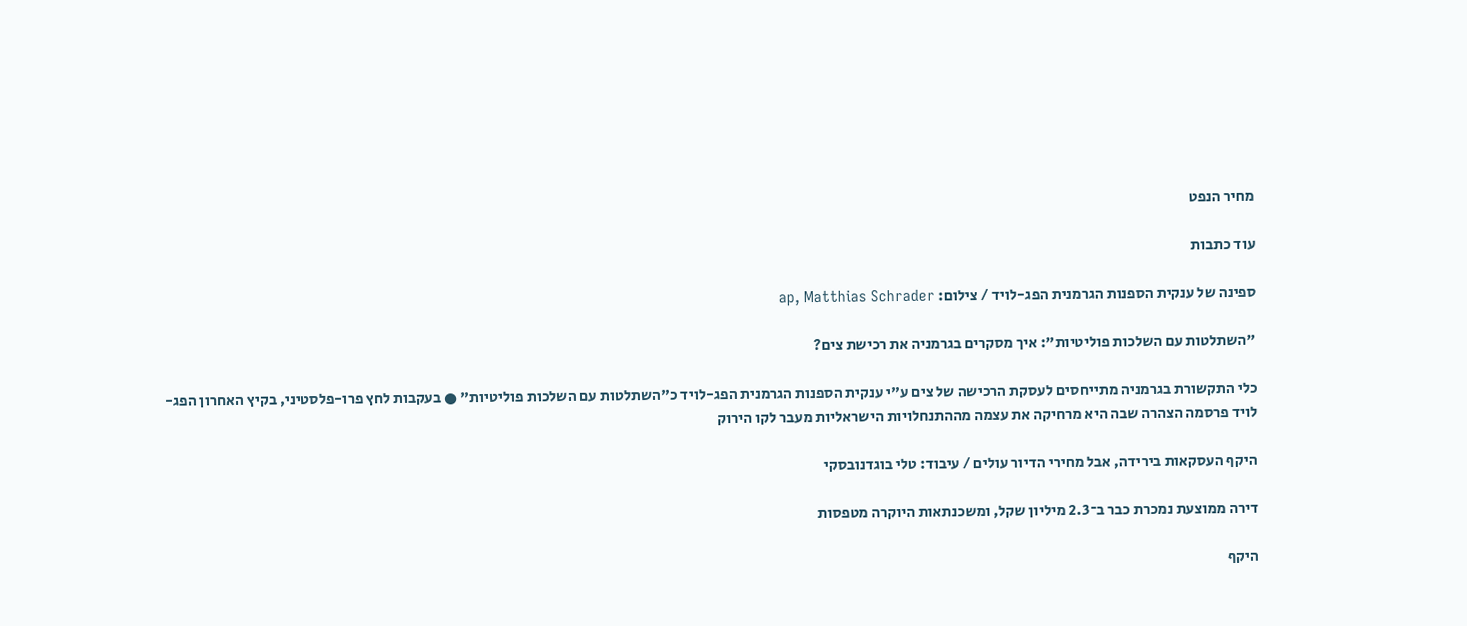מחיר הנפט

עוד כתבות

ספינה של ענקית הספנות הגרמנית הפג-לויד / צילום: ap, Matthias Schrader

"השתלטות עם השלכות פוליטיות": איך מסקרים בגרמניה את רכישת צים?

כלי התקשורת בגרמניה מתייחסים לעסקת הרכישה של צים ע"י ענקית הספנות הגרמנית הפג-לויד כ"השתלטות עם השלכות פוליטיות" ● בעקבות לחץ פרו-פלסטיני, בקיץ האחרון הפג-לויד פרסמה הצהרה שבה היא מרחיקה את עצמה מההתנחלויות הישראליות מעבר לקו הירוק

היקף העסקאות בירידה, אבל מחירי הדיור עולים / עיבוד: טלי בוגדנובסקי

דירה ממוצעת נמכרת כבר ב־2.3 מיליון שקל, ומשכנתאות היוקרה מטפסות

היקף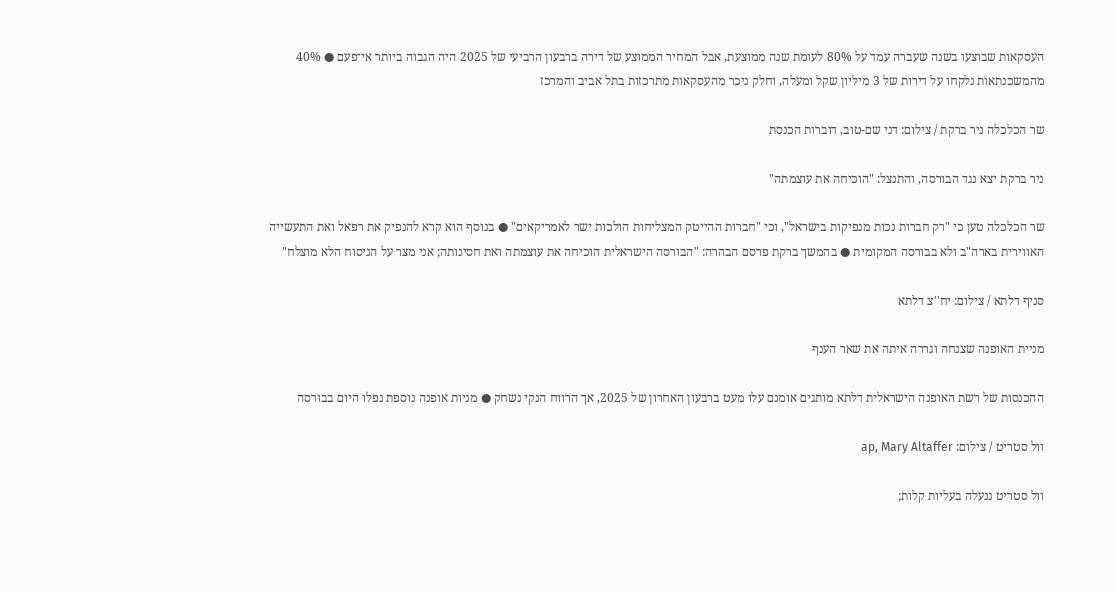העסקאות שבוצעו בשנה שעברה עמד על 80% לעומת שנה ממוצעת, אבל המחיר הממוצע של דירה ברבעון הרביעי של 2025 היה הגבוה ביותר אי־פעם ● 40% מהמשכנתאות נלקחו על דירות של 3 מיליון שקל ומעלה, וחלק ניכר מהעסקאות מתרכזות בתל אביב והמרכז

שר הכלכלה ניר ברקת / צילום: דני שם-טוב, דוברות הכנסת

ניר ברקת יצא נגד הבורסה, והתנצל: "הוכיחה את עוצמתה"

שר הכלכלה טען כי "רק חברות נכות מנפיקות בישראל", וכי "חברות ההייטק המצליחות הולכות ישר לאמריקאים" ● בנוסף הוא קרא להנפיק את רפאל ואת התעשייה האווירית בארה"ב ולא בבורסה המקומית ● בהמשך ברקת פרסם הבהרה: "הבורסה הישראלית הוכיחה את עוצמתה ואת חסינותה; אני מצר על הניסוח הלא מוצלח"

סניף דלתא / צילום: יח''צ דלתא

מניית האופנה שצנחה וגררה איתה את שאר הענף

ההכנסות של רשת האופנה הישראלית דלתא מותגים אומנם עלו מעט ברבעון האחרון של 2025, אך הרווח הנקי נשחק ● מניות אופנה נוספת נפלו היום בבורסה

וול סטריט / צילום: ap, Mary Altaffer

וול סטריט ננעלה בעליות קלות;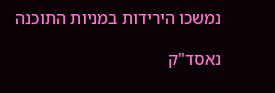נמשכו הירידות במניות התוכנה

נאסד"ק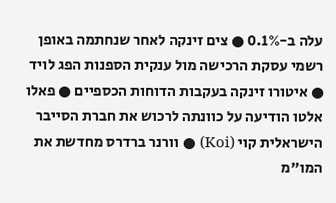עלה ב-0.1% ● צים זינקה לאחר שנחתמה באופן רשמי עסקת הרכישה מול ענקית הספנות הפג לויד ● איטורו זינקה בעקבות הדוחות הכספיים ● פאלו אלטו הודיעה על כוונתה לרכוש את חברת הסייבר הישראלית קוי (Koi) ● וורנר ברדרס מחדשת את המו"מ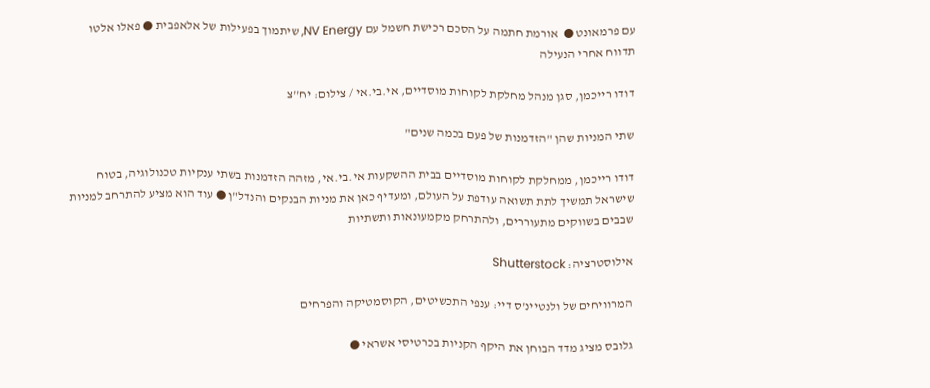עם פרמאונט ●  אורמת חתמה על הסכם רכישת חשמל עם NV Energy, שיתמוך בפעילות של אלאפבית ● פאלו אלטו תדווח אחרי הנעילה

דודו רייכמן, סגן מנהל מחלקת לקוחות מוסדיים, אי.בי.אי / צילום: יח''צ

שתי המניות שהן "הזדמנות של פעם בכמה שנים"

דודו רייכמן, ממחלקת לקוחות מוסדיים בבית ההשקעות אי.בי.אי, מזהה הזדמנות בשתי ענקיות טכנולוגיה, בטוח שישראל תמשיך לתת תשואה עודפת על העולם, ומעדיף כאן את מניות הבנקים והנדל"ן ● עוד הוא מציע להתרחב למניות שבבים בשווקים מתעוררים, ולהתרחק מקמעונאות ותשתיות

אילוסטרציה: Shutterstock

המרוויחים של ולנטיינ'ס דיי: ענפי התכשיטים, הקוסמטיקה והפרחים

גלובס מציג מדד הבוחן את היקף הקניות בכרטיסי אשראי ●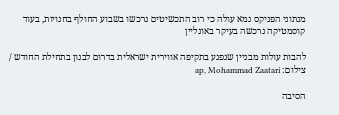מנתוני הפניקס גמא עולה כי רוב התכשיטים נרכשו בשבוע החולף בחנויות, בעוד קוסמטיקה נרכשה בעיקר באונליין

להבות עולות מבניין שנפגע בתקיפה אווירית ישראלית בדרום לבנון בתחילת החודש / צילום: ap, Mohammad Zaatari

הסיבה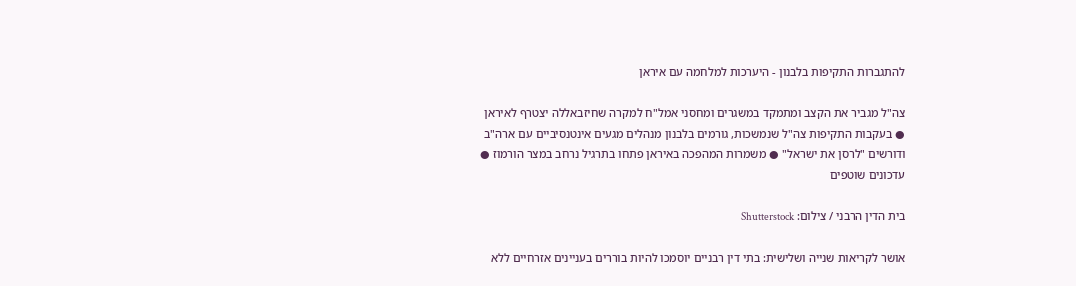להתגברות התקיפות בלבנון - היערכות למלחמה עם איראן

צה"ל מגביר את הקצב ומתמקד במשגרים ומחסני אמל"ח למקרה שחיזבאללה יצטרף לאיראן ● בעקבות התקיפות צה"ל שנמשכות, גורמים בלבנון מנהלים מגעים אינטנסיביים עם ארה"ב ודורשים "לרסן את ישראל" ● משמרות המהפכה באיראן פתחו בתרגיל נרחב במצר הורמוז ● עדכונים שוטפים

בית הדין הרבני / צילום: Shutterstock

אושר לקריאות שנייה ושלישית: בתי דין רבניים יוסמכו להיות בוררים בעניינים אזרחיים ללא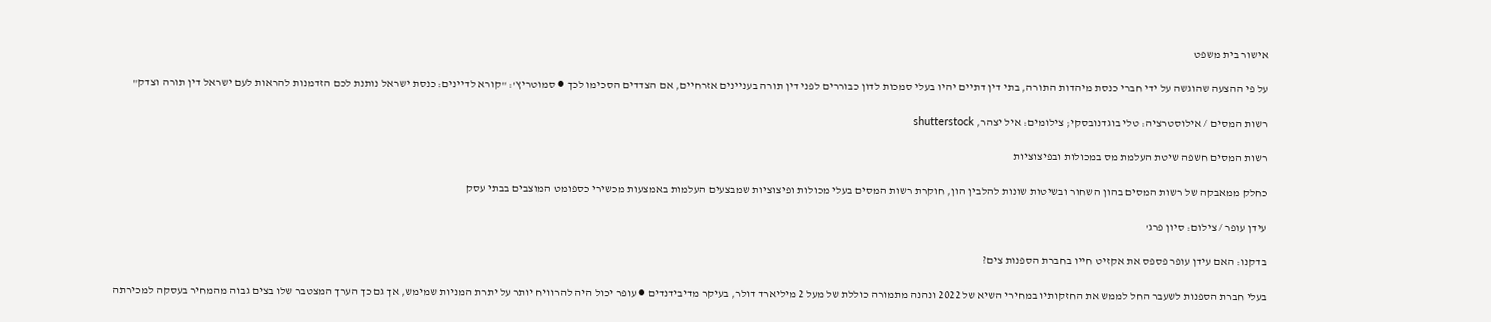אישור בית משפט

על פי ההצעה שהוגשה על ידי חברי כנסת מיהדות התורה, בתי דין דתיים יהיו בעלי סמכות לדון כבוררים לפני דין תורה בעניינים אזרחיים, אם הצדדים הסכימו לכך ● סמוטריץ': "קורא לדיינים: כנסת ישראל נותנת לכם הזדמנות להראות לעם ישראל דין תורה וצדק"

רשות המסים / אילוסטרציה: טלי בוגדנובסקי; צילומים: איל יצהר, shutterstock

רשות המסים חשפה שיטת העלמת מס במכולות ובפיצוציות

כחלק ממאבקה של רשות המסים בהון השחור ובשיטות שונות להלבין הון, חוקרת רשות המסים בעלי מכולות ופיצוציות שמבצעים העלמות באמצעות מכשירי כספומט המוצבים בבתי עסק

עידן עופר / צילום: סיון פרג'

בדקנו: האם עידן עופר פספס את אקזיט חייו בחברת הספנות צים?

בעלי חברת הספנות לשעבר החל לממש את החזקותיו במחירי השיא של 2022 ונהנה מתמורה כוללת של מעל 2 מיליארד דולר, בעיקר מדיבידנדים ● עופר יכול היה להרוויח יותר על יתרת המניות שמימש, אך גם כך הערך המצטבר שלו בצים גבוה מהמחיר בעסקה למכירתה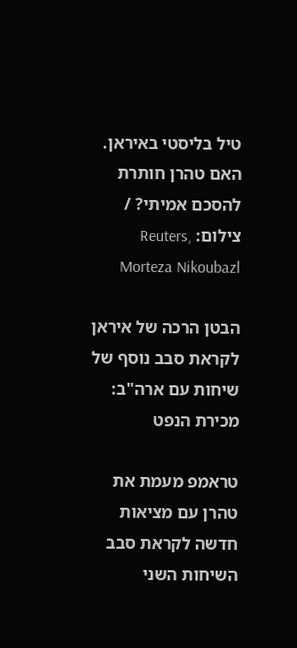טיל בליסטי באיראן. האם טהרן חותרת להסכם אמיתי? / צילום: Reuters, Morteza Nikoubazl

הבטן הרכה של איראן לקראת סבב נוסף של שיחות עם ארה"ב: מכירת הנפט

טראמפ מעמת את טהרן עם מציאות חדשה לקראת סבב השיחות השני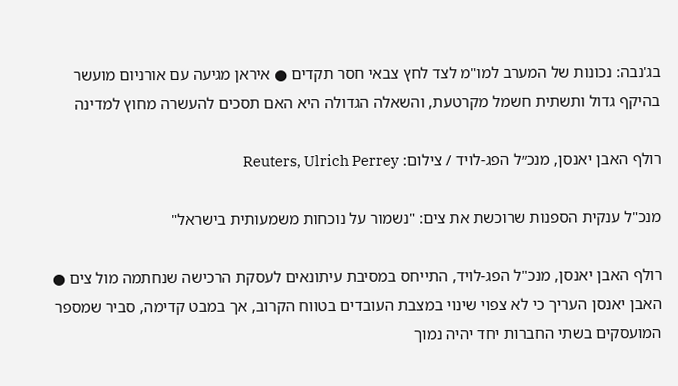בג'נבה: נכונות של המערב למו"מ לצד לחץ צבאי חסר תקדים ● איראן מגיעה עם אורניום מועשר בהיקף גדול ותשתית חשמל מקרטעת, והשאלה הגדולה היא האם תסכים להעשרה מחוץ למדינה

רולף האבן יאנסן, מנכ״ל הפג-לויד / צילום: Reuters, Ulrich Perrey

מנכ"ל ענקית הספנות שרוכשת את צים: "נשמור על נוכחות משמעותית בישראל"

רולף האבן יאנסן, מנכ"ל הפג-לויד, התייחס במסיבת עיתונאים לעסקת הרכישה שנחתמה מול צים ● האבן יאנסן העריך כי לא צפוי שינוי במצבת העובדים בטווח הקרוב, אך במבט קדימה, סביר שמספר המועסקים בשתי החברות יחד יהיה נמוך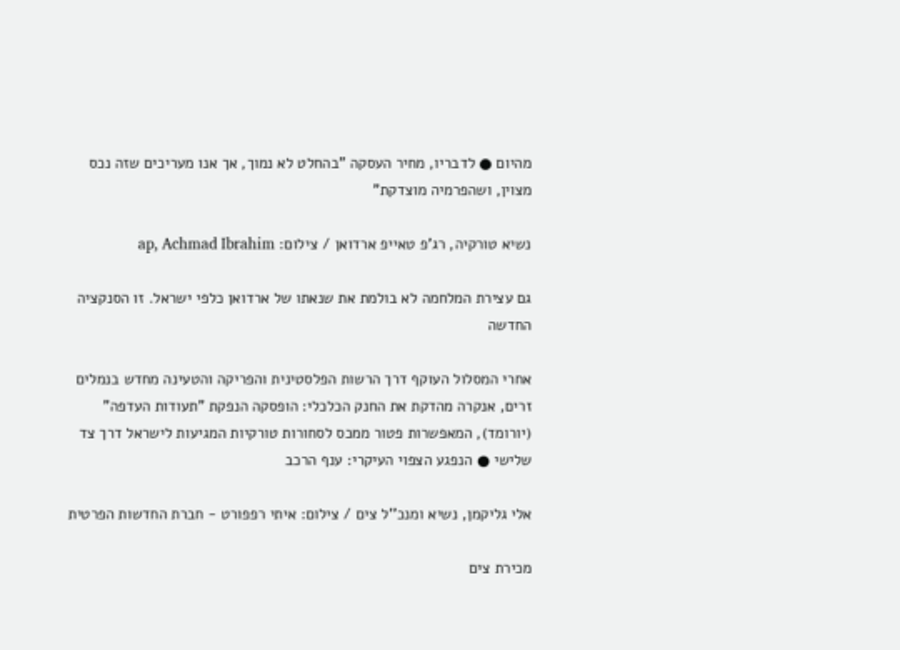מהיום ● לדבריו, מחיר העסקה "בהחלט לא נמוך, אך אנו מעריכים שזה נכס מצוין, ושהפרמיה מוצדקת"

נשיא טורקיה, רג'פ טאייפ ארדואן / צילום: ap, Achmad Ibrahim

גם עצירת המלחמה לא בולמת את שנאתו של ארדואן כלפי ישראל. זו הסנקציה החדשה

אחרי המסלול העוקף דרך הרשות הפלסטינית והפריקה והטעינה מחדש בנמלים זרים, אנקרה מהדקת את החנק הכלכלי: הופסקה הנפקת "תעודות העדפה" (יורומד), המאפשרות פטור ממכס לסחורות טורקיות המגיעות לישראל דרך צד שלישי ● הנפגע הצפוי העיקרי: ענף הרכב

אלי גליקמן, נשיא ומנכ''ל צים / צילום: איתי רפפורט - חברת החדשות הפרטית

מכירת צים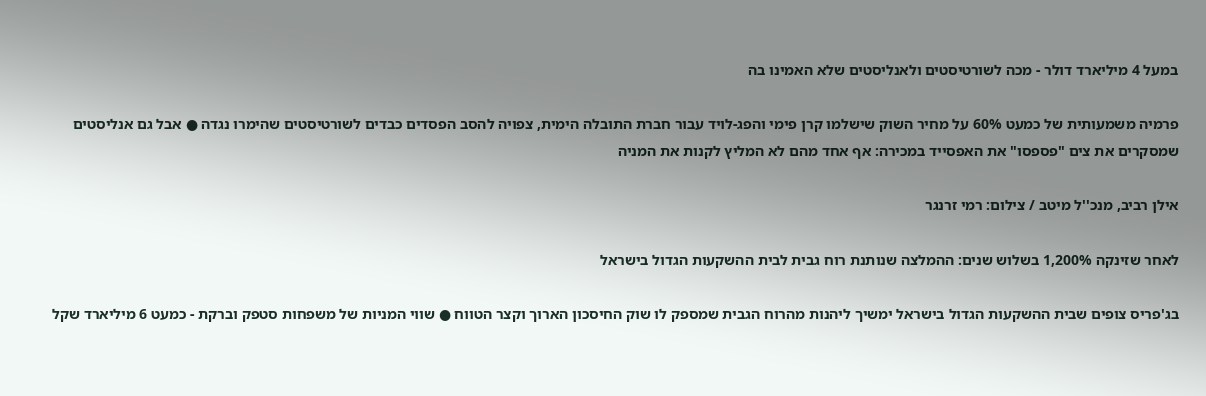במעל 4 מיליארד דולר - מכה לשורטיסטים ולאנליסטים שלא האמינו בה

פרמיה משמעותית של כמעט 60% על מחיר השוק שישלמו קרן פימי והפג-לויד עבור חברת התובלה הימית, צפויה להסב הפסדים כבדים לשורטיסטים שהימרו נגדה ● אבל גם אנליסטים שמסקרים את צים "פספסו" את האפסייד במכירה: אף אחד מהם לא המליץ לקנות את המניה

אילן רביב, מנכ''ל מיטב / צילום: רמי זרנגר

לאחר שזינקה 1,200% בשלוש שנים: ההמלצה שנותנת רוח גבית לבית ההשקעות הגדול בישראל

בג'פריס צופים שבית ההשקעות הגדול בישראל ימשיך ליהנות מהרוח הגבית שמספק לו שוק החיסכון הארוך וקצר הטווח ● שווי המניות של משפחות סטפק וברקת - כמעט 6 מיליארד שקל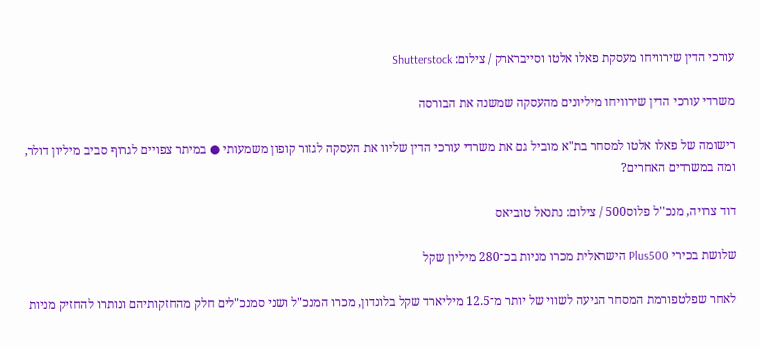עורכי הדין שירוויחו מעסקת פאלו אלטו וסייברארק / צילום: Shutterstock

משרדי עורכי הדין שירוויחו מיליונים מהעסקה שמשנה את הבורסה

רישומה של פאלו אלטו למסחר בת"א מוביל גם את משרדי עורכי הדין שליוו את העסקה לגזור קופון משמעותי ● במיתר צפויים לגרוף סביב מיליון דולר, ומה במשרדים האחרים?

דוד צרויה, מנכ''ל פלוס500 / צילום: נתנאל טוביאס

שלושת בכירי Plus500 הישראלית מכרו מניות בכ־280 מיליון שקל

לאחר שפלטפורמת המסחר הגיעה לשווי של יותר מ־12.5 מיליארד שקל בלונדון, מכרו המנכ"ל ושני סמנכ"לים חלק מהחזקותיהם ונותרו להחזיק מניות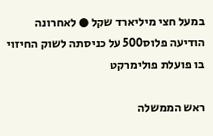במעל חצי מיליארד שקל ● לאחרונה הודיעה פלוס500 על כניסתה לשוק החיזוי בו פועלת פולימרקט

ראש הממשלה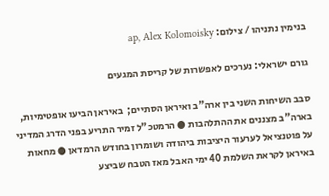בנימין נתניהו / צילום: ap, Alex Kolomoisky

גורם ישראלי: נערכים לאפשרות של קריסת המגעים

סבב השיחות השני בין ארה"ב ואיראן הסתיים;  באיראן הביעו אופטימיות, בארה"ב מצננים את ההתלהבות ● הרמטכ"ל זמיר התריע בפני הדרג המדיני על פוטנציאל לערעור היציבות ביהודה ושומרון בחודש הרמדאן ● מחאות באיראן לקראת השלמת 40 ימי האבל מאז הטבח שביצע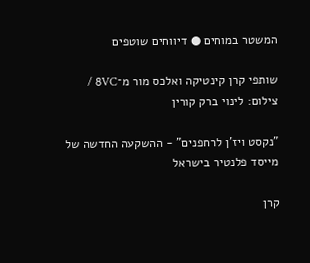המשטר במוחים ● דיווחים שוטפים

שותפי קרן קינטיקה ואלכס מור מ־8VC / צילום: לינוי ברק קורין

"נקסט ויז'ן לרחפנים" - ההשקעה החדשה של מייסד פלנטיר בישראל

קרן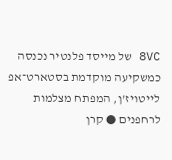8VC של מייסד פלנטיר נכנסה כמשקיעה מוקדמת בסטארט־אפ לייטויז'ן, המפתח מצלמות לרחפנים ● קרן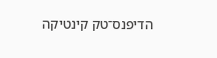הדיפנס־טק קינטיקה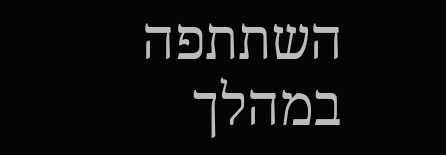השתתפה במהלך